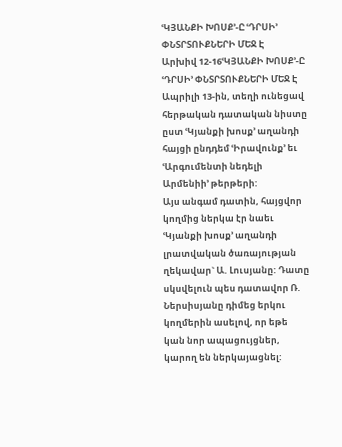ՙԿՅԱՆՔԻ ԽՈՍՔ՚-Ը ՙԴՐՍԻ՚ ՓՆՏՐՏՈՒՔՆԵՐԻ ՄԵՋ Է
Արխիվ 12-16ՙԿՅԱՆՔԻ ԽՈՍՔ՚-Ը ՙԴՐՍԻ՚ ՓՆՏՐՏՈՒՔՆԵՐԻ ՄԵՋ Է
Ապրիլի 13-ին, տեղի ունեցավ հերթական դատական նիստը ըստ ՙԿյանքի խոսք՚ աղանդի հայցի ընդդեմ ՙԻրավունք՚ եւ ՙԱրգումենտի նեդելի Արմենիի՚ թերթերի:
Այս անգամ դատին, հայցվոր կողմից ներկա էր նաեւ ՙԿյանքի խոսք՚ աղանդի լրատվական ծառայության ղեկավար` Ա. Լուսյանը: Դատը սկսվելուն պես դատավոր Ռ. Ներսիսյանը դիմեց երկու կողմերին ասելով, որ եթե կան նոր ապացույցներ, կարող են ներկայացնել: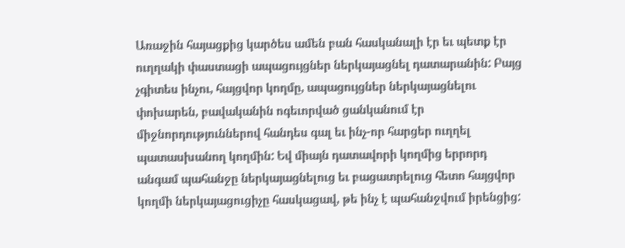Առաջին հայացքից կարծես ամեն բան հասկանալի էր եւ պետք էր ուղղակի փաստացի ապացույցներ ներկայացնել դատարանին: Բայց չգիտես ինչու, հայցվոր կողմը, ապացույցներ ներկայացնելու փոխարեն, բավականին ոգեւորված ցանկանում էր միջնորդություններով հանդես գալ եւ ինչ-որ հարցեր ուղղել պատասխանող կողմին: Եվ միայն դատավորի կողմից երրորդ անգամ պահանջը ներկայացնելուց եւ բացատրելուց հետո հայցվոր կողմի ներկայացուցիչը հասկացավ, թե ինչ է պահանջվում իրենցից: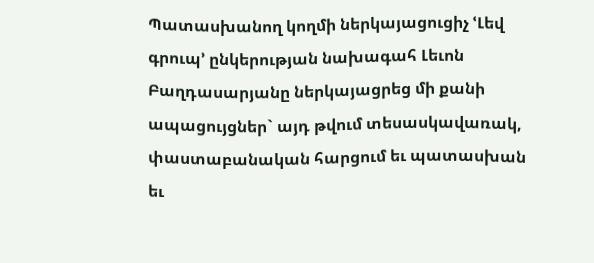Պատասխանող կողմի ներկայացուցիչ ՙԼեվ գրուպ՚ ընկերության նախագահ Լեւոն Բաղդասարյանը ներկայացրեց մի քանի ապացույցներ` այդ թվում տեսասկավառակ, փաստաբանական հարցում եւ պատասխան եւ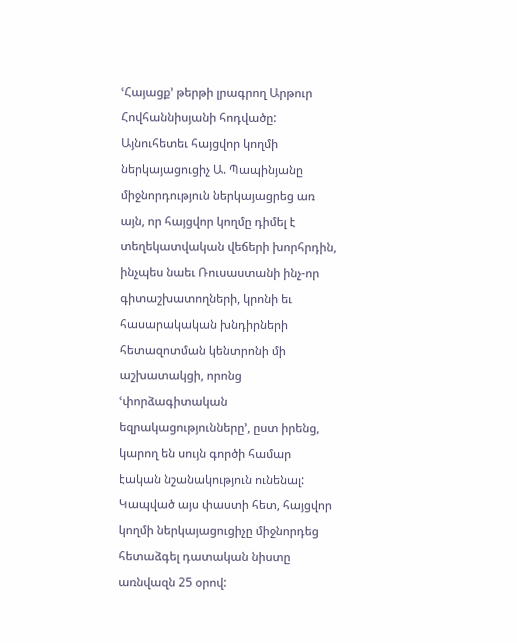ՙՀայացք՚ թերթի լրագրող Արթուր Հովհաննիսյանի հոդվածը:
Այնուհետեւ հայցվոր կողմի ներկայացուցիչ Ա. Պապինյանը միջնորդություն ներկայացրեց առ այն, որ հայցվոր կողմը դիմել է տեղեկատվական վեճերի խորհրդին, ինչպես նաեւ Ռուսաստանի ինչ-որ գիտաշխատողների, կրոնի եւ հասարակական խնդիրների հետազոտման կենտրոնի մի աշխատակցի, որոնց ՙփորձագիտական եզրակացությունները՚, ըստ իրենց, կարող են սույն գործի համար էական նշանակություն ունենալ: Կապված այս փաստի հետ, հայցվոր կողմի ներկայացուցիչը միջնորդեց հետաձգել դատական նիստը առնվազն 25 օրով: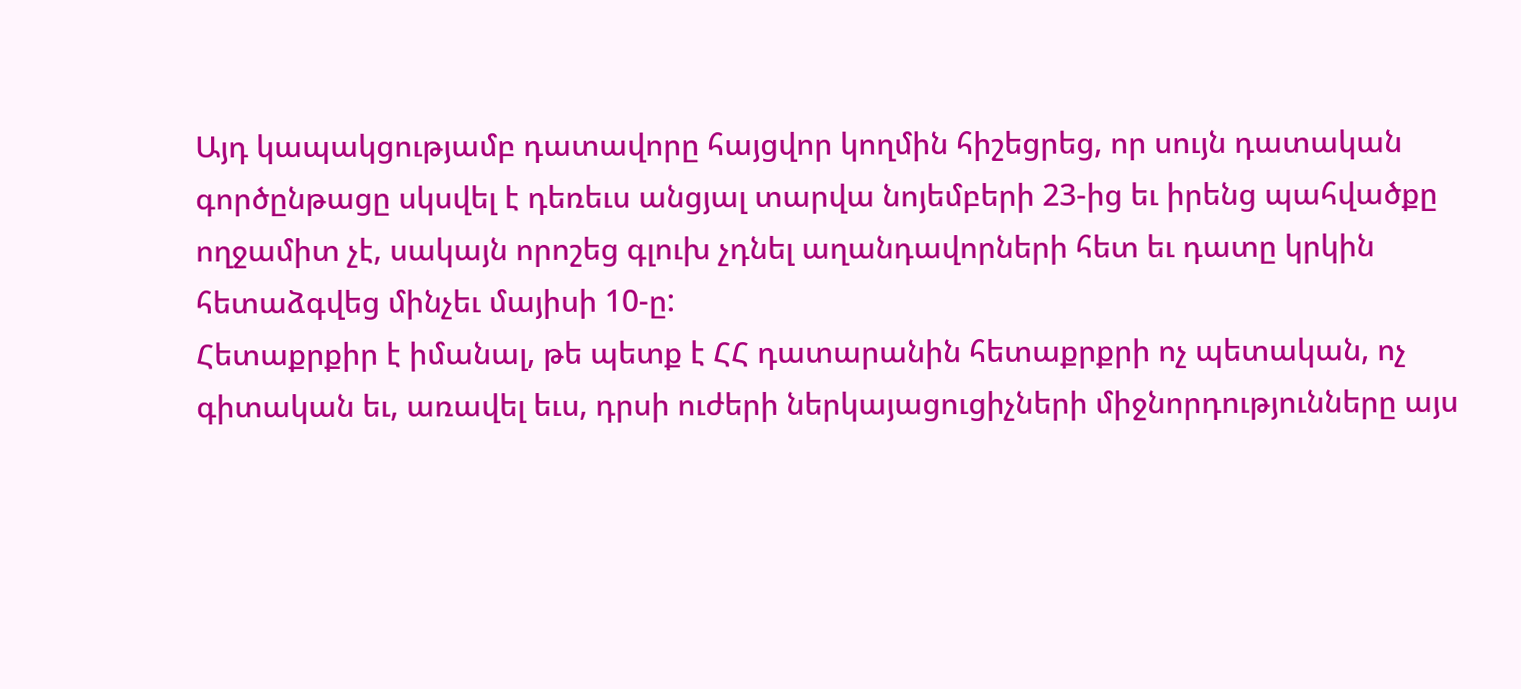Այդ կապակցությամբ դատավորը հայցվոր կողմին հիշեցրեց, որ սույն դատական գործընթացը սկսվել է դեռեւս անցյալ տարվա նոյեմբերի 23-ից եւ իրենց պահվածքը ողջամիտ չէ, սակայն որոշեց գլուխ չդնել աղանդավորների հետ եւ դատը կրկին հետաձգվեց մինչեւ մայիսի 10-ը:
Հետաքրքիր է իմանալ, թե պետք է ՀՀ դատարանին հետաքրքրի ոչ պետական, ոչ գիտական եւ, առավել եւս, դրսի ուժերի ներկայացուցիչների միջնորդությունները այս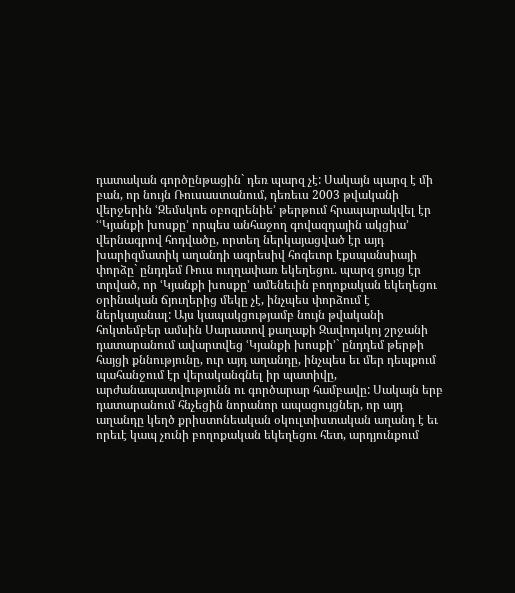դատական գործընթացին` դեռ պարզ չէ: Սակայն պարզ է մի բան, որ նույն Ռուսաստանում, դեռեւս 2003 թվականի վերջերին ՙԶեմսկոե օբոզրենիե՚ թերթում հրապարակվել էր ՙՙԿյանքի խոսքը՚ որպես անհաջող գովազդային ակցիա՚ վերնագրով հոդվածը, որտեղ ներկայացված էր այդ խարիզմատիկ աղանդի ագրեսիվ հոգեւոր էքսպանսիայի փորձը` ընդդեմ Ռուս ուղղափառ եկեղեցու. պարզ ցույց էր տրված, որ ՙԿյանքի խոսքը՚ ամենեւին բողոքական եկեղեցու օրինական ճյուղերից մեկը չէ, ինչպես փորձում է ներկայանալ: Այս կապակցությամբ նույն թվականի հոկտեմբեր ամսին Սարատով քաղաքի Զավոդսկոյ շրջանի դատարանում ավարտվեց ՙԿյանքի խոսքի՚` ընդդեմ թերթի հայցի քննությունը, ուր այդ աղանդը, ինչպես եւ մեր դեպքում պահանջում էր վերականգնել իր պատիվը, արժանապատվությունն ու գործարար համբավը: Սակայն երբ դատարանում հնչեցին նորանոր ապացույցներ, որ այդ աղանդը կեղծ քրիստոնեական օկուլտիստական աղանդ է եւ որեւէ կապ չունի բողոքական եկեղեցու հետ, արդյունքում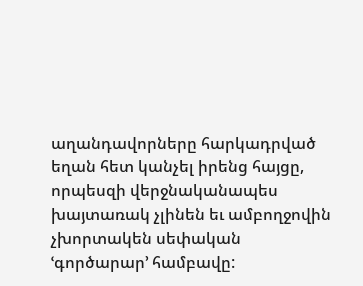աղանդավորները հարկադրված եղան հետ կանչել իրենց հայցը, որպեսզի վերջնականապես խայտառակ չլինեն եւ ամբողջովին չխորտակեն սեփական ՙգործարար՚ համբավը: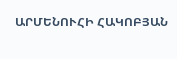ԱՐՄԵՆՈՒՀԻ ՀԱԿՈԲՅԱՆ